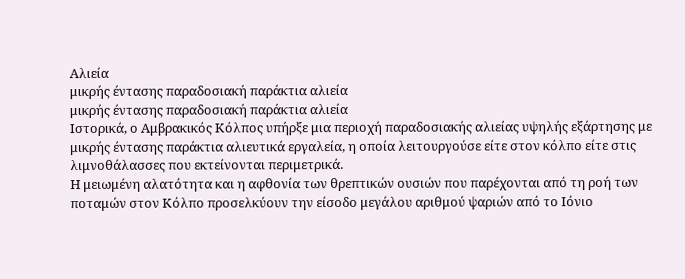Αλιεία
μικρής έντασης παραδοσιακή παράκτια αλιεία
μικρής έντασης παραδοσιακή παράκτια αλιεία
Ιστορικά, ο Αμβρακικός Κόλπος υπήρξε μια περιοχή παραδοσιακής αλιείας υψηλής εξάρτησης με μικρής έντασης παράκτια αλιευτικά εργαλεία, η οποία λειτουργούσε είτε στον κόλπο είτε στις λιμνοθάλασσες που εκτείνονται περιμετρικά.
Η μειωμένη αλατότητα και η αφθονία των θρεπτικών ουσιών που παρέχονται από τη ροή των ποταμών στον Κόλπο προσελκύουν την είσοδο μεγάλου αριθμού ψαριών από το Ιόνιο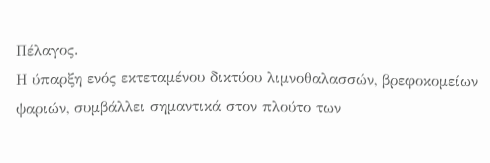Πέλαγος.
Η ύπαρξη ενός εκτεταμένου δικτύου λιμνοθαλασσών, βρεφοκομείων ψαριών, συμβάλλει σημαντικά στον πλούτο των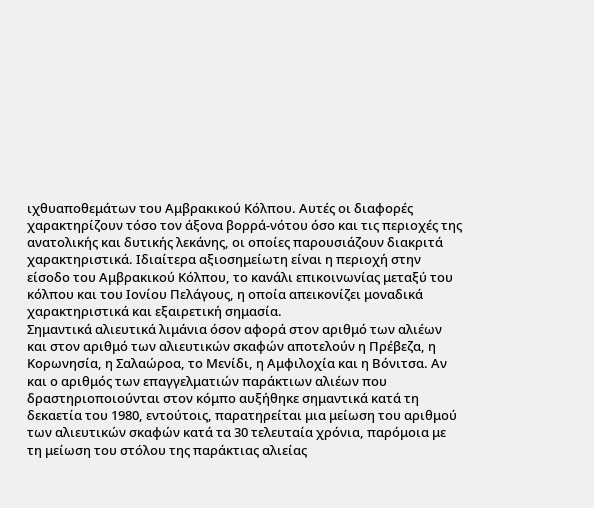ιχθυαποθεμάτων του Αμβρακικού Κόλπου. Αυτές οι διαφορές χαρακτηρίζουν τόσο τον άξονα βορρά-νότου όσο και τις περιοχές της ανατολικής και δυτικής λεκάνης, οι οποίες παρουσιάζουν διακριτά χαρακτηριστικά. Ιδιαίτερα αξιοσημείωτη είναι η περιοχή στην είσοδο του Αμβρακικού Κόλπου, το κανάλι επικοινωνίας μεταξύ του κόλπου και του Ιονίου Πελάγους, η οποία απεικονίζει μοναδικά χαρακτηριστικά και εξαιρετική σημασία.
Σημαντικά αλιευτικά λιμάνια όσον αφορά στον αριθμό των αλιέων και στον αριθμό των αλιευτικών σκαφών αποτελούν η Πρέβεζα, η Κορωνησία, η Σαλαώροα, το Μενίδι, η Αμφιλοχία και η Βόνιτσα. Αν και ο αριθμός των επαγγελματιών παράκτιων αλιέων που δραστηριοποιούνται στον κόμπο αυξήθηκε σημαντικά κατά τη δεκαετία του 1980, εντούτοις, παρατηρείται μια μείωση του αριθμού των αλιευτικών σκαφών κατά τα 30 τελευταία χρόνια, παρόμοια με τη μείωση του στόλου της παράκτιας αλιείας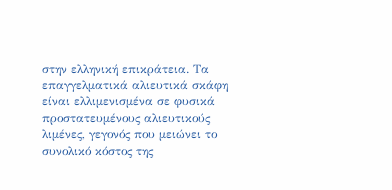στην ελληνική επικράτεια. Τα επαγγελματικά αλιευτικά σκάφη είναι ελλιμενισμένα σε φυσικά προστατευμένους αλιευτικούς λιμένες, γεγονός που μειώνει το συνολικό κόστος της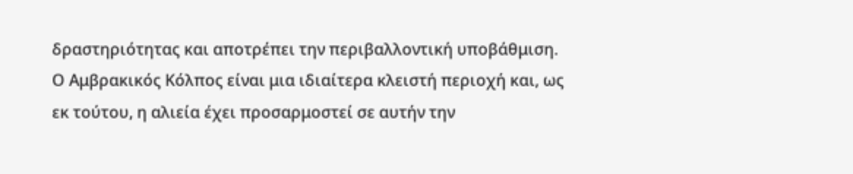δραστηριότητας και αποτρέπει την περιβαλλοντική υποβάθμιση.
Ο Αμβρακικός Κόλπος είναι μια ιδιαίτερα κλειστή περιοχή και, ως εκ τούτου, η αλιεία έχει προσαρμοστεί σε αυτήν την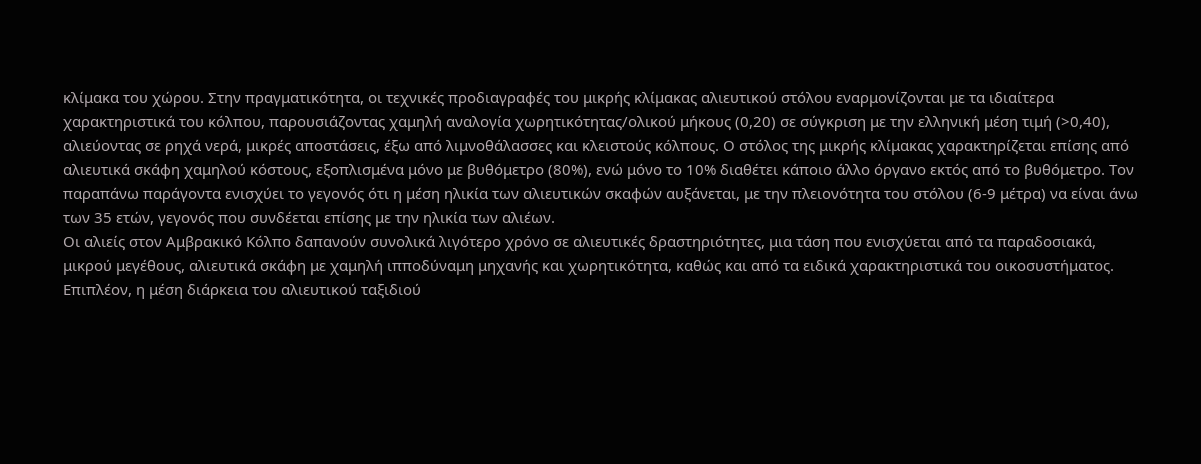κλίμακα του χώρου. Στην πραγματικότητα, οι τεχνικές προδιαγραφές του μικρής κλίμακας αλιευτικού στόλου εναρμονίζονται με τα ιδιαίτερα χαρακτηριστικά του κόλπου, παρουσιάζοντας χαμηλή αναλογία χωρητικότητας/ολικού μήκους (0,20) σε σύγκριση με την ελληνική μέση τιμή (>0,40), αλιεύοντας σε ρηχά νερά, μικρές αποστάσεις, έξω από λιμνοθάλασσες και κλειστούς κόλπους. Ο στόλος της μικρής κλίμακας χαρακτηρίζεται επίσης από αλιευτικά σκάφη χαμηλού κόστους, εξοπλισμένα μόνο με βυθόμετρο (80%), ενώ μόνο το 10% διαθέτει κάποιο άλλο όργανο εκτός από το βυθόμετρο. Τον παραπάνω παράγοντα ενισχύει το γεγονός ότι η μέση ηλικία των αλιευτικών σκαφών αυξάνεται, με την πλειονότητα του στόλου (6-9 μέτρα) να είναι άνω των 35 ετών, γεγονός που συνδέεται επίσης με την ηλικία των αλιέων.
Οι αλιείς στον Αμβρακικό Κόλπο δαπανούν συνολικά λιγότερο χρόνο σε αλιευτικές δραστηριότητες, μια τάση που ενισχύεται από τα παραδοσιακά, μικρού μεγέθους, αλιευτικά σκάφη με χαμηλή ιπποδύναμη μηχανής και χωρητικότητα, καθώς και από τα ειδικά χαρακτηριστικά του οικοσυστήματος. Επιπλέον, η μέση διάρκεια του αλιευτικού ταξιδιού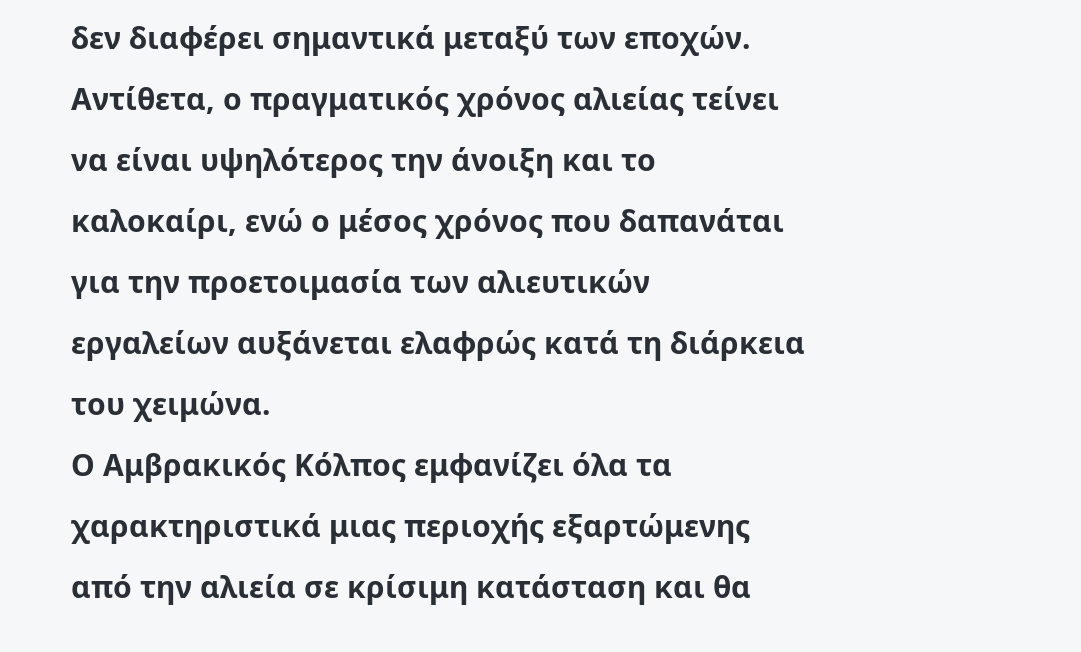δεν διαφέρει σημαντικά μεταξύ των εποχών. Αντίθετα, ο πραγματικός χρόνος αλιείας τείνει να είναι υψηλότερος την άνοιξη και το καλοκαίρι, ενώ ο μέσος χρόνος που δαπανάται για την προετοιμασία των αλιευτικών εργαλείων αυξάνεται ελαφρώς κατά τη διάρκεια του χειμώνα.
Ο Αμβρακικός Κόλπος εμφανίζει όλα τα χαρακτηριστικά μιας περιοχής εξαρτώμενης από την αλιεία σε κρίσιμη κατάσταση και θα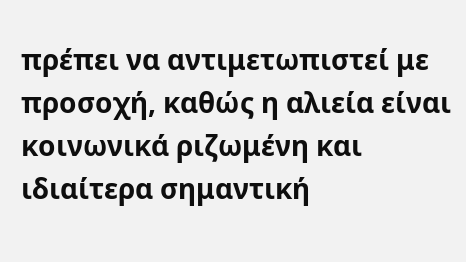πρέπει να αντιμετωπιστεί με προσοχή, καθώς η αλιεία είναι κοινωνικά ριζωμένη και ιδιαίτερα σημαντική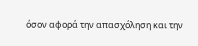όσον αφορά την απασχόληση και την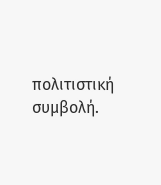πολιτιστική συμβολή.